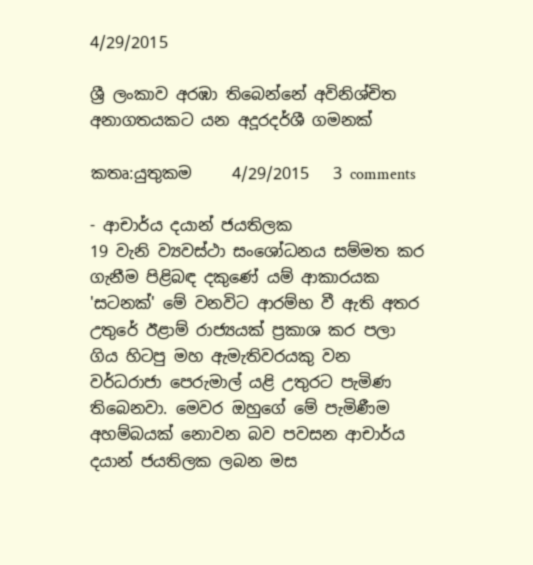4/29/2015

ශ්‍රී ලංකාව අරඹා තිබෙන්නේ අවිනිශ්චිත අනාගතයකට යන අදූරදර්ශී ගමනක්‌

කතෘ:යුතුකම     4/29/2015   3 comments

- ආචාර්ය දයාන් ජයතිලක
19 වැනි ව්‍යවස්‌ථා සංශෝධනය සම්මත කර ගැනීම පිළිබඳ දකුණේ යම් ආකාරයක 'සටනක්‌' මේ වනවිට ආරම්භ වී ඇති අතර උතුරේ ඊළාම් රාජ්‍යයක්‌ ප්‍රකාශ කර පලා ගිය හිටපු මහ ඇමැතිවරයකු වන වර්ධරාජා පෙරුමාල් යළි උතුරට පැමිණ තිබෙනවා. මෙවර ඔහුගේ මේ පැමිණීම අහම්බයක්‌ නොවන බව පවසන ආචාර්ය දයාන් ජයතිලක ලබන මස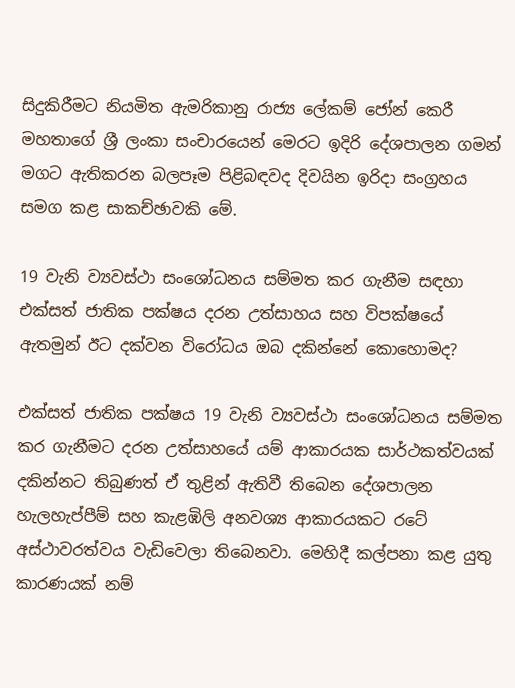සිදුකිරීමට නියමිත ඇමරිකානු රාජ්‍ය ලේකම් ජෝන් කෙරී මහතාගේ ශ්‍රී ලංකා සංචාරයෙන් මෙරට ඉදිරි දේශපාලන ගමන් මගට ඇතිකරන බලපෑම පිළිබඳවද දිවයින ඉරිදා සංග්‍රහය සමග කළ සාකච්ඡාවකි මේ.

19 වැනි ව්‍යවස්‌ථා සංශෝධනය සම්මත කර ගැනීම සඳහා එක්‌සත් ජාතික පක්‌ෂය දරන උත්සාහය සහ විපක්‌ෂයේ ඇතමුන් ඊට දක්‌වන විරෝධය ඔබ දකින්නේ කොහොමද?

එක්‌සත් ජාතික පක්‌ෂය 19 වැනි ව්‍යවස්‌ථා සංශෝධනය සම්මත කර ගැනීමට දරන උත්සාහයේ යම් ආකාරයක සාර්ථකත්වයක්‌ දකින්නට තිබුණත් ඒ තුළින් ඇතිවී තිබෙන දේශපාලන හැලහැප්පීම් සහ කැළඹිලි අනවශ්‍ය ආකාරයකට රටේ අස්‌ථාවරත්වය වැඩිවෙලා තිබෙනවා. මෙහිදී කල්පනා කළ යුතු කාරණයක්‌ නම්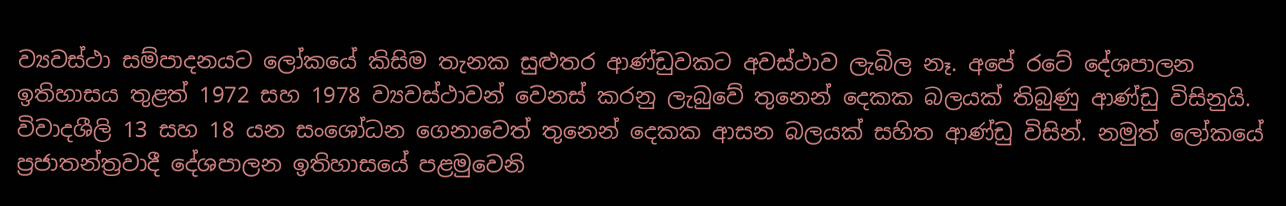ව්‍යවස්‌ථා සම්පාදනයට ලෝකයේ කිසිම තැනක සුළුතර ආණ්‌ඩුවකට අවස්‌ථාව ලැබිල නෑ. අපේ රටේ දේශපාලන ඉතිහාසය තුළත් 1972 සහ 1978 ව්‍යවස්‌ථාවන් වෙනස්‌ කරනු ලැබුවේ තුනෙන් දෙකක බලයක්‌ තිබුණු ආණ්‌ඩු විසිනුයි. විවාදශීලි 13 සහ 18 යන සංශෝධන ගෙනාවෙත් තුනෙන් දෙකක ආසන බලයක්‌ සහිත ආණ්‌ඩු විසින්. නමුත් ලෝකයේ ප්‍රජාතන්ත්‍රවාදී දේශපාලන ඉතිහාසයේ පළමුවෙනි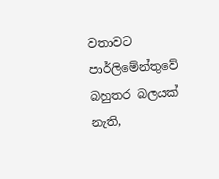වතාවට පාර්ලිමේන්තුවේ බහුතර බලයක්‌ නැති,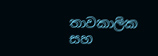තාවකාලික සහ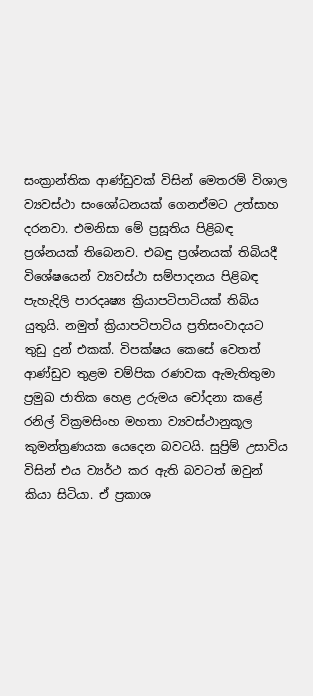සංක්‍රාන්තික ආණ්‌ඩුවක්‌ විසින් මෙතරම් විශාල ව්‍යවස්‌ථා සංශෝධනයක්‌ ගෙනඒමට උත්සාහ දරනවා. එමනිසා මේ ප්‍රසූතිය පිළිබඳ ප්‍රශ්නයක්‌ තිබෙනව. එබඳු ප්‍රශ්නයක්‌ තිබියදී විශේෂයෙන් ව්‍යවස්‌ථා සම්පාදනය පිළිබඳ පැහැදිලි පාරදෘෂ්‍ය ක්‍රියාපටිපාටියක්‌ තිබිය යුතුයි. නමුත් ක්‍රියාපටිපාටිය ප්‍රතිසංවාදයට තුඩු දුන් එකක්‌. විපක්‌ෂය කෙසේ වෙතත් ආණ්‌ඩුව තුළම චම්පික රණවක ඇමැතිතුමා ප්‍රමුඛ ජාතික හෙළ උරුමය චෝදනා කළේ රනිල් වික්‍රමසිංහ මහතා ව්‍යවස්‌ථානුකූල කුමන්ත්‍රණයක යෙදෙන බවටයි. සුප්‍රිම් උසාවිය විසින් එය ව්‍යර්ථ කර ඇති බවටත් ඔවුන් කියා සිටියා. ඒ ප්‍රකාශ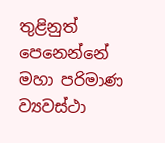තුළිනුත් පෙනෙන්නේ මහා පරිමාණ ව්‍යවස්‌ථා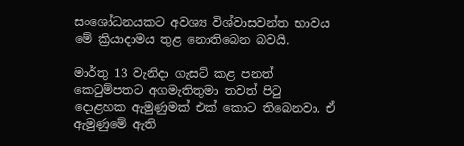සංශෝධනයකට අවශ්‍ය විශ්වාසවන්ත භාවය මේ ක්‍රියාදාමය තුළ නොතිබෙන බවයි.

මාර්තු 13 වැනිදා ගැසට්‌ කළ පනත් කෙටුම්පතට අගමැතිතුමා තවත් පිටු දොළහක ඇමුණුමක්‌ එක්‌ කොට තිබෙනවා. ඒ ඇමුණුමේ ඇති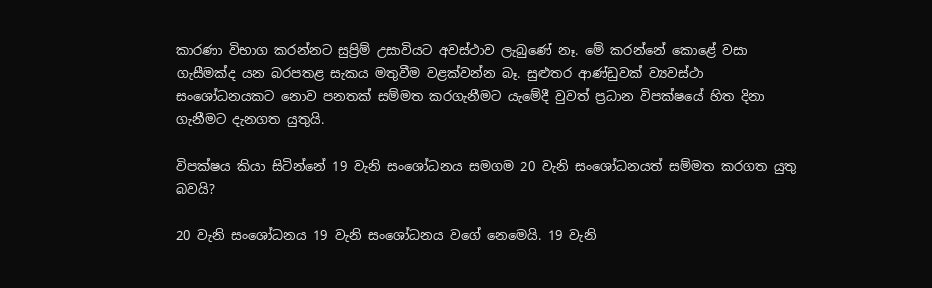කාරණා විභාග කරන්නට සුප්‍රිම් උසාවියට අවස්‌ථාව ලැබුණේ නෑ. මේ කරන්නේ කොළේ වසා ගැසීමක්‌ද යන බරපතළ සැකය මතුවීම වළක්‌වන්න බෑ. සුළුතර ආණ්‌ඩුවක්‌ ව්‍යවස්‌ථා සංශෝධනයකට නොව පනතක්‌ සම්මත කරගැනීමට යැමේදී වුවත් ප්‍රධාන විපක්‌ෂයේ හිත දිනා ගැනීමට දැනගත යුතුයි.

විපක්‌ෂය කියා සිටින්නේ 19 වැනි සංශෝධනය සමගම 20 වැනි සංශෝධනයත් සම්මත කරගත යුතු බවයි?

20 වැනි සංශෝධනය 19 වැනි සංශෝධනය වගේ නෙමෙයි. 19 වැනි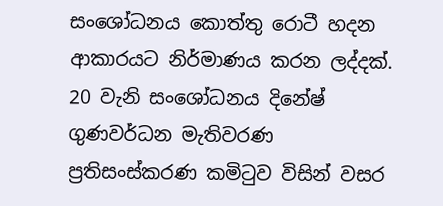සංශෝධනය කොත්තු රොටී හදන ආකාරයට නිර්මාණය කරන ලද්දක්‌. 20 වැනි සංශෝධනය දිනේෂ් ගුණවර්ධන මැතිවරණ ප්‍රතිසංස්‌කරණ කමිටුව විසින් වසර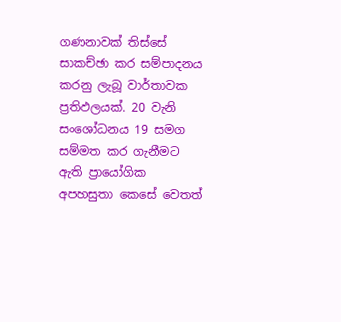ගණනාවක්‌ තිස්‌සේ සාකච්ඡා කර සම්පාදනය කරනු ලැබූ වාර්තාවක ප්‍රතිඵලයක්‌. 20 වැනි සංශෝධනය 19 සමග සම්මත කර ගැනීමට ඇති ප්‍රායෝගික අපහසුතා කෙසේ වෙතත්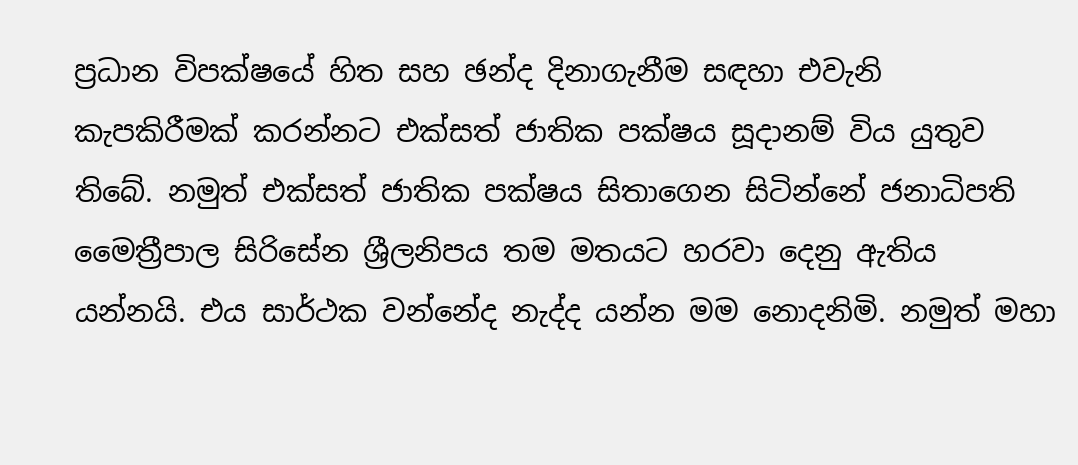ප්‍රධාන විපක්‌ෂයේ හිත සහ ඡන්ද දිනාගැනීම සඳහා එවැනි කැපකිරීමක්‌ කරන්නට එක්‌සත් ජාතික පක්‌ෂය සූදානම් විය යුතුව තිබේ. නමුත් එක්‌සත් ජාතික පක්‌ෂය සිතාගෙන සිටින්නේ ජනාධිපති මෛත්‍රීපාල සිරිසේන ශ්‍රීලනිපය තම මතයට හරවා දෙනු ඇතිය යන්නයි. එය සාර්ථක වන්නේද නැද්ද යන්න මම නොදනිමි. නමුත් මහා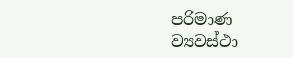පරිමාණ ව්‍යවස්‌ථා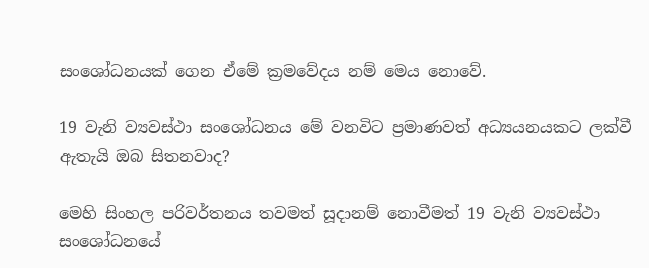සංශෝධනයක්‌ ගෙන ඒමේ ක්‍රමවේදය නම් මෙය නොවේ.

19 වැනි ව්‍යවස්‌ථා සංශෝධනය මේ වනවිට ප්‍රමාණවත් අධ්‍යයනයකට ලක්‌වී ඇතැයි ඔබ සිතනවාද?

මෙහි සිංහල පරිවර්තනය තවමත් සූදානම් නොවීමත් 19 වැනි ව්‍යවස්‌ථා සංශෝධනයේ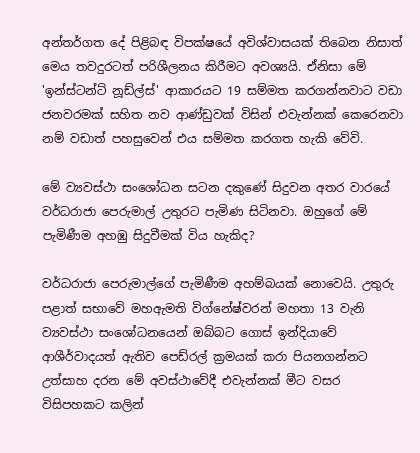අන්තර්ගත දේ පිළිබඳ විපක්‌ෂයේ අවිශ්වාසයක්‌ තිබෙන නිසාත් මෙය තවදුරටත් පරිශීලනය කිරීමට අවශ්‍යයි. ඒනිසා මේ 'ඉන්ස්‌ටන්ට්‌ නූඩ්ල්ස්‌' ආකාරයට 19 සම්මත කරගන්නවාට වඩා ජනවරමක්‌ සහිත නව ආණ්‌ඩුවක්‌ විසින් එවැන්නක්‌ කෙරෙනවා නම් වඩාත් පහසුවෙන් එය සම්මත කරගත හැකි වේවි.

මේ ව්‍යවස්‌ථා සංශෝධන සටන දකුණේ සිදුවන අතර වාරයේ වර්ධරාජා පෙරුමාල් උතුරට පැමිණ සිටිනවා. ඔහුගේ මේ පැමිණීම අහඹු සිදුවීමක්‌ විය හැකිද?

වර්ධරාජා පෙරුමාල්ගේ පැමිණීම අහම්බයක්‌ නොවෙයි. උතුරු පළාත් සභාවේ මහඇමති විග්නේෂ්වරන් මහතා 13 වැනි ව්‍යවස්‌ථා සංශෝධනයෙන් ඔබ්බට ගොස්‌ ඉන්දියාවේ ආශීර්වාදයත් ඇතිව පෙඩ්රල් ක්‍රමයක්‌ කරා පියනගන්නට උත්සාහ දරන මේ අවස්‌ථාවේදී එවැන්නක්‌ මීට වසර විසිපහකට කලින්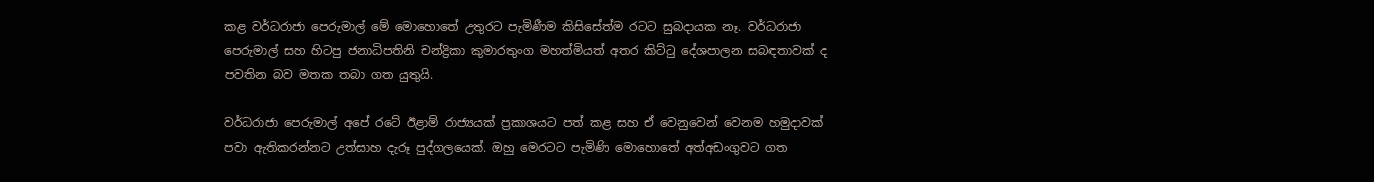කළ වර්ධරාජා පෙරුමාල් මේ මොහොතේ උතුරට පැමිණීම කිසිසේත්ම රටට සුබදායක නෑ. වර්ධරාජා පෙරුමාල් සහ හිටපු ජනාධිපතිනි චන්ද්‍රිකා කුමාරතුංග මහත්මියත් අතර කිට්‌ටු දේශපාලන සබඳතාවක්‌ ද පවතින බව මතක තබා ගත යුතුයි.

වර්ධරාජා පෙරුමාල් අපේ රටේ ඊළාම් රාජ්‍යයක්‌ ප්‍රකාශයට පත් කළ සහ ඒ වෙනුවෙන් වෙනම හමුදාවක්‌ පවා ඇතිකරන්නට උත්සාහ දැරූ පුද්ගලයෙක්‌. ඔහු මෙරටට පැමිණි මොහොතේ අත්අඩංගුවට ගත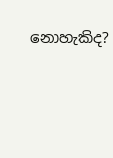නොහැකිද?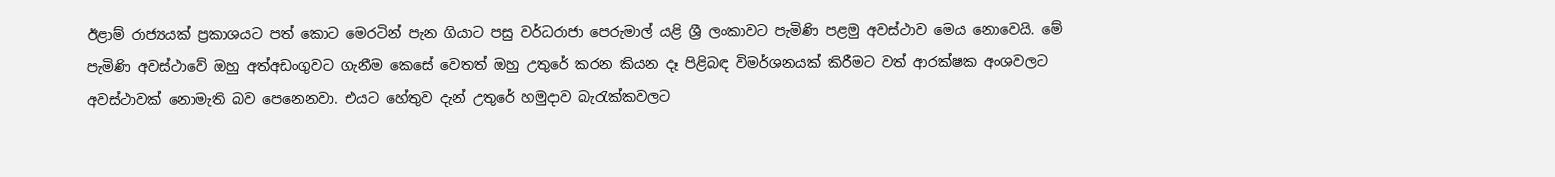ඊළාම් රාජ්‍යයක්‌ ප්‍රකාශයට පත් කොට මෙරටින් පැන ගියාට පසු වර්ධරාජා පෙරුමාල් යළි ශ්‍රී ලංකාවට පැමිණි පළමු අවස්‌ථාව මෙය නොවෙයි. මේ පැමිණි අවස්‌ථාවේ ඔහු අත්අඩංගුවට ගැනීම කෙසේ වෙතත් ඔහු උතුරේ කරන කියන දෑ පිළිබඳ විමර්ශනයක්‌ කිරීමට වත් ආරක්‌ෂක අංශවලට අවස්‌ථාවක්‌ නොමැති බව පෙනෙනවා. එයට හේතුව දැන් උතුරේ හමුදාව බැරැක්‌කවලට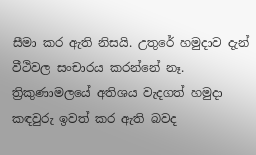සීමා කර ඇති නිසයි. උතුරේ හමුදාව දැන් වීථිවල සංචාරය කරන්නේ නෑ. ත්‍රිකුණාමලයේ අතිශය වැදගත් හමුදා කඳවුරු ඉවත් කර ඇති බවද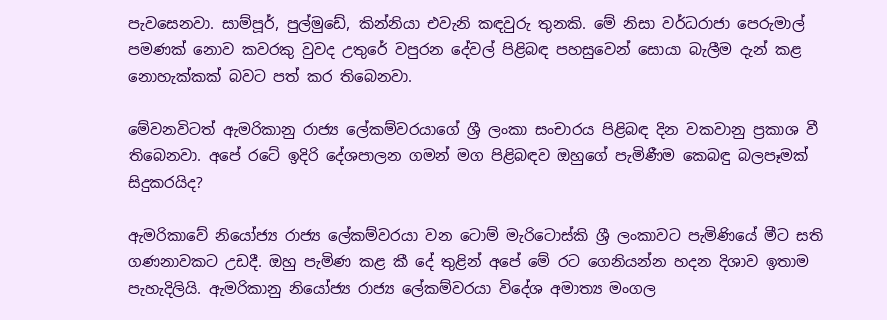පැවසෙනවා. සාම්පූර්, පුල්මුඩේ, කින්නියා එවැනි කඳවුරු තුනකි. මේ නිසා වර්ධරාජා පෙරුමාල් පමණක්‌ නොව කවරකු වුවද උතුරේ වපුරන දේවල් පිළිබඳ පහසුවෙන් සොයා බැලීම දැන් කළ නොහැක්‌කක්‌ බවට පත් කර තිබෙනවා.

මේවනවිටත් ඇමරිකානු රාජ්‍ය ලේකම්වරයාගේ ශ්‍රී ලංකා සංචාරය පිළිබඳ දින වකවානු ප්‍රකාශ වී තිබෙනවා. අපේ රටේ ඉදිරි දේශපාලන ගමන් මග පිළිබඳව ඔහුගේ පැමිණීම කෙබඳු බලපෑමක්‌ සිදුකරයිද?

ඇමරිකාවේ නියෝජ්‍ය රාජ්‍ය ලේකම්වරයා වන ටොම් මැරිටොස්‌කි ශ්‍රී ලංකාවට පැමිණියේ මීට සති ගණනාවකට උඩදී. ඔහු පැමිණ කළ කී දේ තුළින් අපේ මේ රට ගෙනියන්න හදන දිශාව ඉතාම පැහැදිලියි. ඇමරිකානු නියෝජ්‍ය රාජ්‍ය ලේකම්වරයා විදේශ අමාත්‍ය මංගල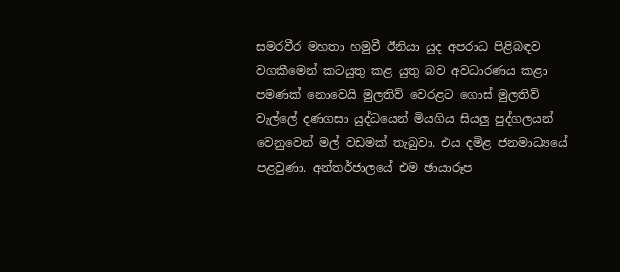සමරවීර මහතා හමුවී ඊනියා යුද අපරාධ පිළිබඳව වගකීමෙන් කටයුතු කළ යුතු බව අවධාරණය කළා පමණක්‌ නොවෙයි මුලතිව් වෙරළට ගොස්‌ මුලතිව් වැල්ලේ දණගසා යුද්ධයෙන් මියගිය සියලු පුද්ගලයන් වෙනුවෙන් මල් වඩමක්‌ තැබුවා. එය දමිළ ජනමාධ්‍යයේ පළවුණා. අන්තර්ජාලයේ එම ඡායාරූප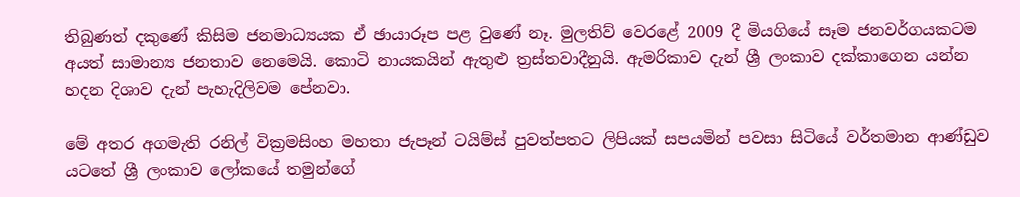තිබුණත් දකුණේ කිසිම ජනමාධ්‍යයක ඒ ඡායාරූප පළ වුණේ නෑ. මුලතිව් වෙරළේ 2009 දී මියගියේ සෑම ජනවර්ගයකටම අයත් සාමාන්‍ය ජනතාව නෙමෙයි. කොටි නායකයින් ඇතුළු ත්‍රස්‌තවාදීනුයි. ඇමරිකාව දැන් ශ්‍රී ලංකාව දක්‌කාගෙන යන්න හදන දිශාව දැන් පැහැදිලිවම පේනවා.

මේ අතර අගමැති රනිල් වික්‍රමසිංහ මහතා ජැපෑන් ටයිම්ස්‌ පුවත්පතට ලිපියක්‌ සපයමින් පවසා සිටියේ වර්තමාන ආණ්‌ඩුව යටතේ ශ්‍රී ලංකාව ලෝකයේ තමුන්ගේ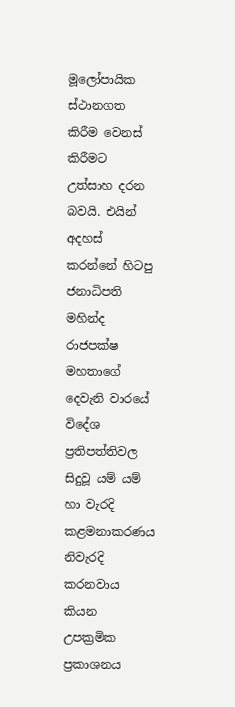මූලෝපායික ස්‌ථානගත කිරීම වෙනස්‌ කිරීමට උත්සාහ දරන බවයි. එයින් අදහස්‌ කරන්නේ හිටපු ජනාධිපති මහින්ද රාජපක්‌ෂ මහතාගේ දෙවැනි වාරයේ විදේශ ප්‍රතිපත්තිවල සිදුවූ යම් යම් හා වැරදි කළමනාකරණය නිවැරදි කරනවාය කියන උපක්‍රමික ප්‍රකාශනය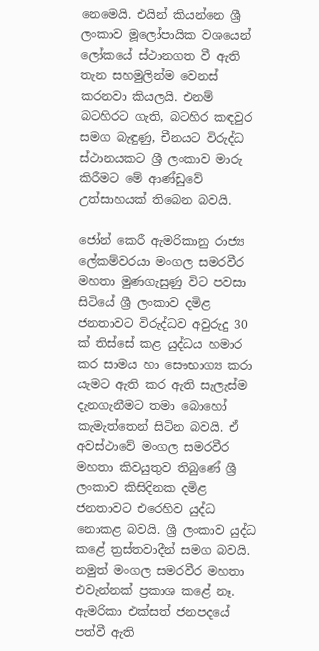නෙමෙයි. එයින් කියන්නෙ ශ්‍රී ලංකාව මූලෝපායික වශයෙන් ලෝකයේ ස්‌ථානගත වී ඇති තැන සහමුලින්ම වෙනස්‌ කරනවා කියලයි. එනම් බටහිරට ගැති, බටහිර කඳවුර සමග බැඳුණු, චීනයට විරුද්ධ ස්‌ථානයකට ශ්‍රී ලංකාව මාරු කිරීමට මේ ආණ්‌ඩුවේ උත්සාහයක්‌ තිබෙන බවයි.

ජෝන් කෙරී ඇමරිකානු රාජ්‍ය ලේකම්වරයා මංගල සමරවීර මහතා මුණගැසුණු විට පවසා සිටියේ ශ්‍රී ලංකාව දමිළ ජනතාවට විරුද්ධව අවුරුදු 30 ක්‌ තිස්‌සේ කළ යුද්ධය හමාර කර සාමය හා සෞභාග්‍ය කරා යැමට ඇති කර ඇති සැලැස්‌ම දැනගැනීමට තමා බොහෝ කැමැත්තෙන් සිටින බවයි. ඒ අවස්‌ථාවේ මංගල සමරවීර මහතා කිවයුතුව තිබුණේ ශ්‍රී ලංකාව කිසිදිනක දමිළ ජනතාවට එරෙහිව යුද්ධ නොකළ බවයි. ශ්‍රී ලංකාව යුද්ධ කළේ ත්‍රස්‌තවාදීන් සමග බවයි. නමුත් මංගල සමරවීර මහතා එවැන්නක්‌ ප්‍රකාශ කළේ නෑ. ඇමරිකා එක්‌සත් ජනපදයේ පත්වී ඇති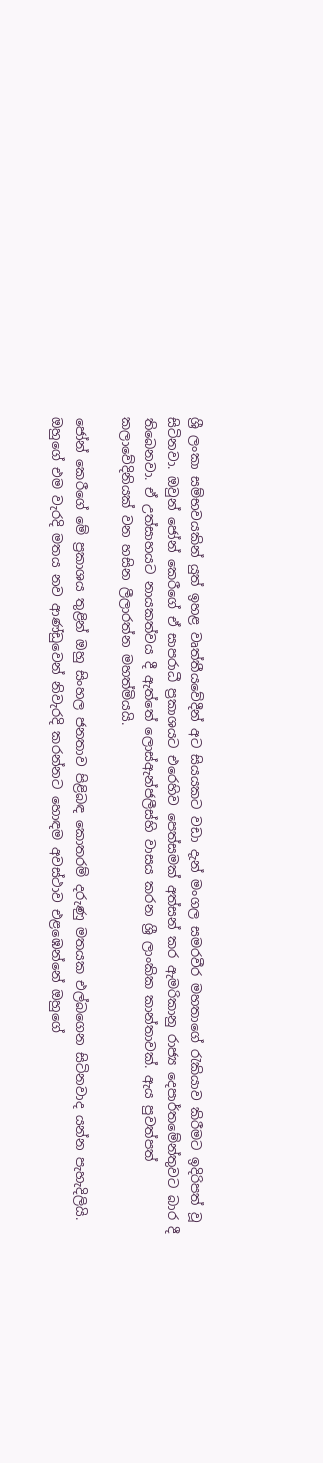ශ්‍රී ලංකා සම්භවයකින් යුත් ඉහළ වෘත්තීයවේදීන් අට සියයකට වඩා දැන් මංගල සමරවීර මහතාගේ රැකියාව කිරීමට ඉදිරිපත් වූ සිටිනවා. ඔවුන් ජෝන් කෙරීගේ ඒ සාපරාධී ප්‍රකාශයට එරෙහිව පෙත්සමක්‌ අත්සන් කර ඇමරිකානු රාජ්‍ය දෙපාර්තමේන්තුවට බාර දී තිබෙනවා. ඒ උත්සාහයට නායකත්වය දී ඇත්තේ ලොස්‌ඇන්ජලීස්‌හි වාසය කරන ශ්‍රී ලාංකික කාන්තාවක්‌. ඇය පුවත්පත් කලාවේදිනියක්‌ වන හසින ලීලාරත්න මහත්මියයි.

ජෝන් කෙරීගේ මේ ප්‍රකාශය තුළින් ඔහු සිංහල ජනතාව පිළිබඳ කොතරම් දරුණු මතයක එල්බගෙන සිටිනවාද යන්න පැහැදිලියි. ඔහුගේ එම වැරදි මතය නව ආණ්‌ඩුවෙන් නිවැරදි කරන්නට හොඳම අවස්‌ථාව එළඹෙන්නේ ඔහුගේ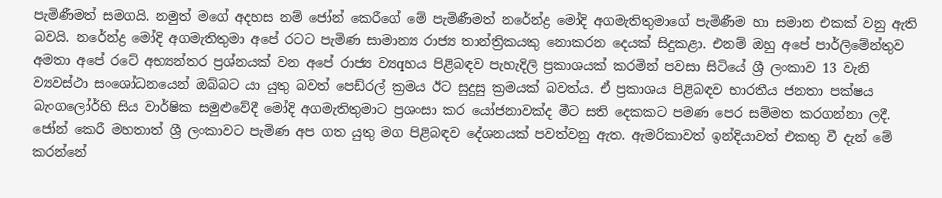පැමිණීමත් සමගයි. නමුත් මගේ අදහස නම් ජෝන් කෙරීගේ මේ පැමිණීමත් නරේන්ද්‍ර මෝදි අගමැතිතුමාගේ පැමිණීම හා සමාන එකක්‌ වනු ඇති බවයි. නරේන්ද්‍ර මෝදි අගමැතිතුමා අපේ රටට පැමිණ සාමාන්‍ය රාජ්‍ය තාන්ත්‍රිකයකු නොකරන දෙයක්‌ සිදුකළා. එනම් ඔහු අපේ පාර්ලිමේන්තුව අමතා අපේ රටේ අභ්‍යන්තර ප්‍රශ්නයක්‌ වන අපේ රාජ්‍ය ව්‍යqහය පිළිබඳව පැහැදිලි ප්‍රකාශයක්‌ කරමින් පවසා සිටියේ ශ්‍රී ලංකාව 13 වැනි ව්‍යවස්‌ථා සංශෝධනයෙන් ඔබ්බට යා යුතු බවත් පෙඩ්රල් ක්‍රමය ඊට සුදුසු ක්‍රමයක්‌ බවත්ය. ඒ ප්‍රකාශය පිළිබඳව භාරතීය ජනතා පක්‌ෂය බැංගලෝර්හි සිය වාර්ෂික සමුළුවේදී මෝදි අගමැතිතුමාට ප්‍රශංසා කර යෝජනාවක්‌ද මීට සති දෙකකට පමණ පෙර සම්මත කරගන්නා ලදී. ජෝන් කෙරී මහතාත් ශ්‍රී ලංකාවට පැමිණ අප ගත යුතු මග පිළිබඳව දේශනයක්‌ පවත්වනු ඇත. ඇමරිකාවත් ඉන්දියාවත් එකතු වී දැන් මේ කරන්නේ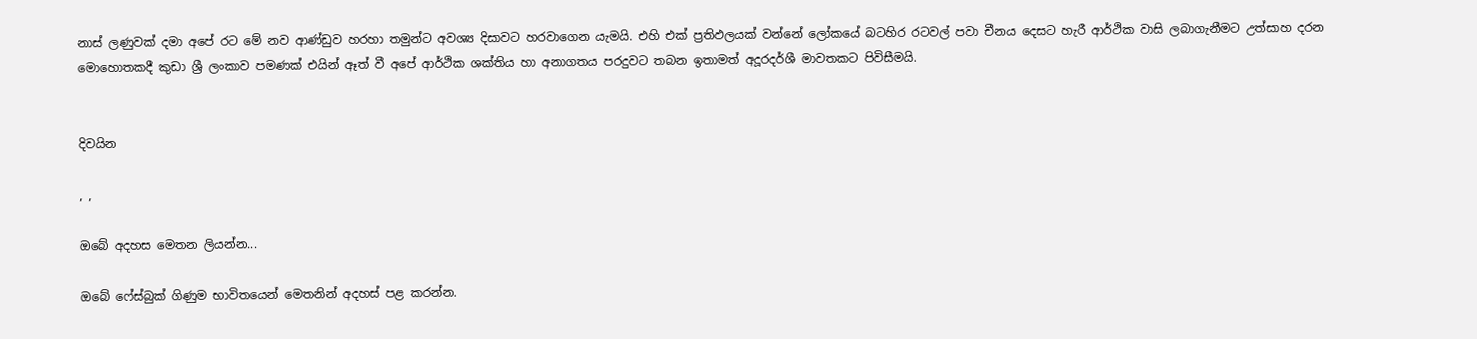නාස්‌ ලණුවක්‌ දමා අපේ රට මේ නව ආණ්‌ඩුව හරහා තමුන්ට අවශ්‍ය දිසාවට හරවාගෙන යැමයි. එහි එක්‌ ප්‍රතිඵලයක්‌ වන්නේ ලෝකයේ බටහිර රටවල් පවා චීනය දෙසට හැරී ආර්ථික වාසි ලබාගැනීමට උත්සාහ දරන මොහොතකදී කුඩා ශ්‍රී ලංකාව පමණක්‌ එයින් ඈත් වී අපේ ආර්ථික ශක්‌තිය හා අනාගතය පරදුවට තබන ඉතාමත් අදූරදර්ශී මාවතකට පිවිසීමයි.


දිවයින

, ,

ඔබේ අදහස මෙතන ලියන්න...

ඔබේ ෆේස්බුක් ගිණුම භාවිතයෙන් මෙතනින් අදහස් පළ කරන්න.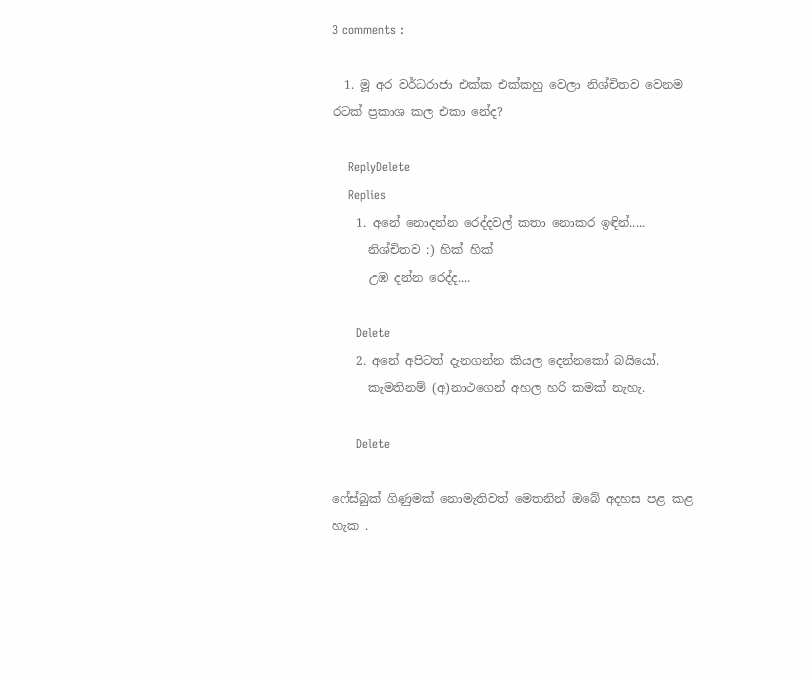3 comments :

  1. මූ අර වර්ධරාජා එක්ක එක්කහු වෙලා නිශ්චිතව වෙනම රටක් ප්‍රකාශ කල එකා නේද?

    ReplyDelete
    Replies
    1. අනේ නොදන්න රෙද්දවල් කතා නොකර ඉඳින්.....
      නිශ්චිතව :) හික් හික්
      උඹ දන්න රෙද්ද....

      Delete
    2. අනේ අපිටත් දැනගන්න කියල දෙන්නකෝ බයියෝ.
      කැමතිනම් (අ)නාථගෙන් අහල හරි කමක් නැහැ.

      Delete

ෆේස්බුක් ගිණුමක් නොමැතිවත් මෙතනින් ඔබේ අදහස පළ කළ හැක .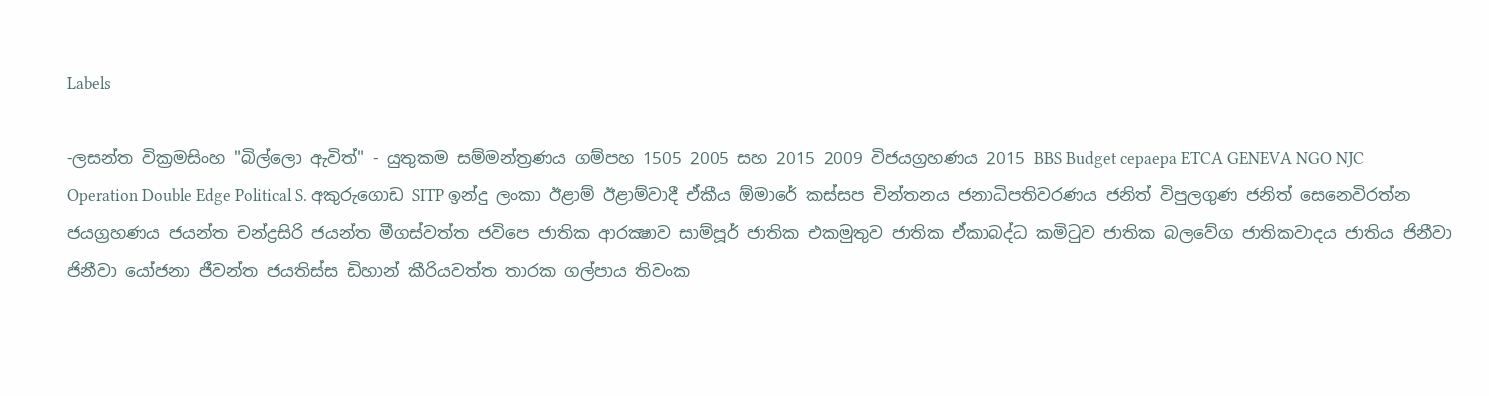Labels

-ලසන්ත වික්‍රමසිංහ "බිල්ලො ඇවිත්" - යුතුකම සම්මන්ත්‍රණය ගම්පහ 1505 2005 සහ 2015 2009 විජයග්‍රහණය 2015 BBS Budget cepaepa ETCA GENEVA NGO NJC Operation Double Edge Political S. අකුරුගොඩ SITP ඉන්දු ලංකා ඊළාම් ඊළාම්වාදී ඒකීය ඕමාරේ කස්‌සප චින්තනය ජනාධිපතිවරණය ජනිත් විපුලගුණ ජනිත් සෙනෙවිරත්න ජයග්‍රහණය ජයන්ත චන්ද්‍රසිරි ජයන්ත මීගස්වත්ත ජවිපෙ ජාතික ආරක්‍ෂාව සාම්පූර් ජාතික එකමුතුව ජාතික ඒකාබද්ධ කමිටුව ජාතික බලවේග ජාතිකවාදය ජාතිය ජිනීවා ජිනීවා යෝජනා ජීවන්ත ජයතිස්ස ඩිහාන් කීරියවත්ත තාරක ගල්පාය තිවංක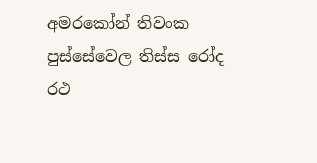අමරකෝන් තිවංක පුස්සේවෙල තිස්‌ස රෝද රථ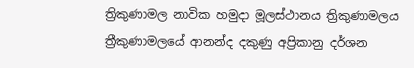ත්‍රිකුණාමල නාවික හමුදා මූලස්‌ථානය ත්‍රිකුණාමලය ත්‍රීකුණාමලයේ ආනන්ද දකුණු අප්‍රිකානු දර්ශන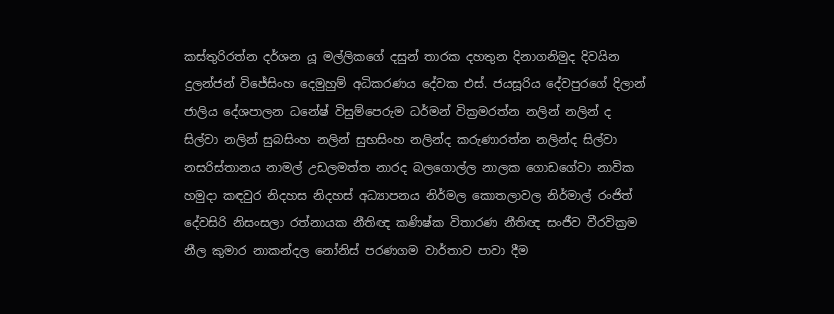කස්තුරිරත්න දර්ශන යූ මල්ලිකගේ දසුන් තාරක දහතුන දිනාගනිමුද දිවයින දුලන්ජන් විජේසිංහ දෙමුහුම් අධිකරණය දේවක එස්. ජයසූරිය දේවපුරගේ දිලාන් ජාලිය දේශපාලන ධනේෂ් විසුම්පෙරුම ධර්මන් වික්‍රමරත්න නලින් නලින් ද සිල්වා නලින් සුබසිංහ නලින් සුභසිංහ නලින්ද කරුණාරත්න නලින්ද සිල්වා නසරිස්‌තානය නාමල් උඩලමත්ත නාරද බලගොල්ල නාලක ගොඩගේවා නාවික හමුදා කඳවුර නිදහස නිදහස් අධ්‍යාපනය නිර්මල කොතලාවල නිර්මාල් රංජිත් දේවසිරි නිසංසලා රත්නායක නීතිඥ කණිෂ්ක විතාරණ නීතිඥ සංජීව වීරවික්‍රම නීල කුමාර නාකන්දල නෝනිස් පරණගම වාර්තාව පාවා දීම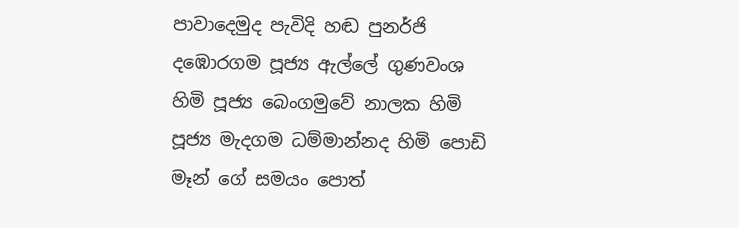පාවාදෙමුද පැවිදි හඬ පුනර්ජි දඹොරගම පූජ්‍ය ඇල්ලේ ගුණවංශ හිමි පූජ්‍ය බෙංගමුවේ නාලක හිමි පූජ්‍ය මැදගම ධම්මාන්නද හිමි පොඩි මෑන් ගේ සමයං පොත්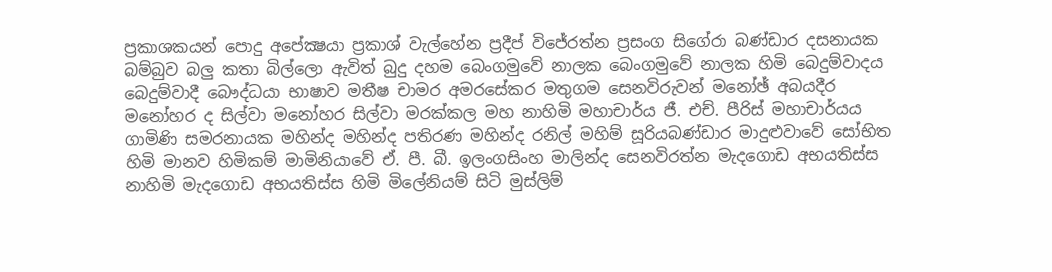ප්‍රකාශකයන් පොදු අපේක්‍ෂයා ප්‍රකාශ් වැල්හේන ප්‍රදීප් විජේරත්න ප්‍රසංග සිගේරා බණ්ඩාර දසනායක බම්බුව බලු කතා බිල්ලො ඇවිත් බුදු දහම බෙංගමුවේ නාලක බෙංගමුවේ නාලක හිමි බෙදුම්වාදය බෙදුම්වාදී බෞද්ධයා භාෂාව මතීෂ චාමර අමරසේකර මතුගම සෙනවිරුවන් මනෝඡ් අබයදීර මනෝහර ද සිල්වා මනෝහර සිල්වා මරක්කල මහ නාහිමි මහාචාර්ය ජී. එච්. පීරිස් මහාචාර්යය ගාමිණි සමරනායක මහින්ද මහින්ද පතිරණ මහින්ද රනිල් මහිම් සූරියබණ්ඩාර මාදුළුවාවේ සෝභිත හිමි මානව හිමිකම් මාමිනියාවේ ඒ. පී. බී. ඉලංගසිංහ මාලින්ද සෙනවිරත්න මැදගොඩ අභයතිස්ස නාහිමි මැදගොඩ අභයතිස්ස හිමි මිලේනියම් සිටි මුස්‌ලිම්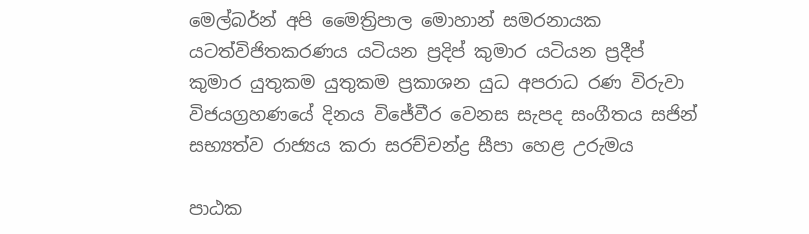මෙල්බර්න් අපි මෛත්‍රිපාල මොහාන් සමරනායක යටත්විජිතකරණය යටියන ප්‍රදිප් කුමාර යටියන ප්‍රදීප් කුමාර යුතුකම යුතුකම ප්‍රකාශන යුධ අපරාධ රණ විරුවා විජයග්‍රහණයේ දිනය විජේවීර වෙනස සැපද සංගීතය සජින් සභ්‍යත්ව රාජ්‍යය කරා සරච්චන්ද්‍ර සීපා හෙළ උරුමය

පාඨක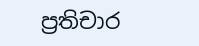ප්‍රතිචාර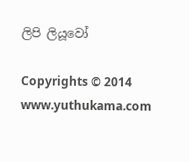ලිපි ලියූවෝ

Copyrights © 2014 www.yuthukama.com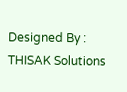Designed By : THISAK Solutions